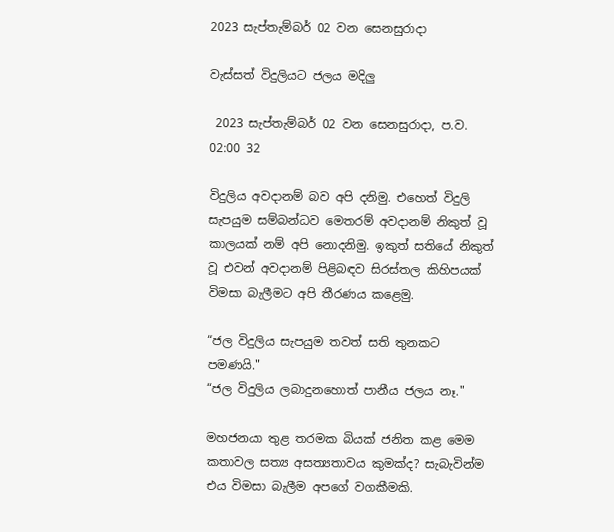2023 සැප්තැම්බර් 02 වන සෙනසුරාදා

වැස්සත් විදුලියට ජලය මදිලු

 2023 සැප්තැම්බර් 02 වන සෙනසුරාදා, ප.ව. 02:00 32

විදුලිය අවදානම් බව අපි දනිමු. එහෙත් විදුලි සැපයුම සම්බන්ධව මෙතරම් අවදානම් නිකුත් වූ කාලයක් නම් අපි නොදනිමු. ඉකුත් සතියේ නිකුත් වූ එවන් අවදානම් පිළිබඳව සිරස්තල කිහිපයක් විමසා බැලීමට අපි තීරණය කළෙමු.

“ජල විදුලිය සැපයුම තවත් සති තුනකට පමණයි."
“ජල විදුලිය ලබාදුනහොත් පානීය ජලය නෑ."

මහජනයා තුළ තරමක බියක් ජනිත කළ මෙම කතාවල සත්‍ය අසත්‍යතාවය කුමක්ද? සැබැවින්ම එය විමසා බැලීම අපගේ වගකීමකි.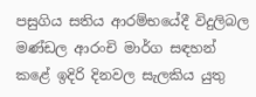පසුගිය සතිය ආරම්භයේදී විදුලිබල මණ්ඩල ආරංචි මාර්ග සඳහන් කළේ ඉදිරි දිනවල සැලකිය යුතු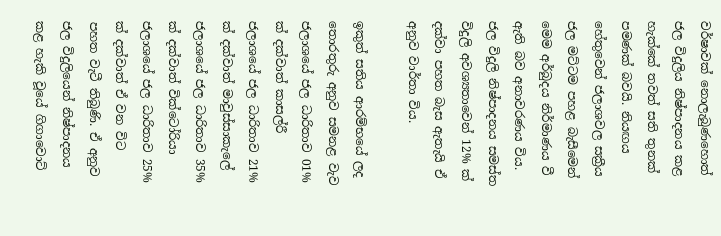වර්ෂාවක් නොලැබුණහොත් ජල විදුලිය නිෂ්පාදනය කළ හැක්කේ තවත් සති තුනක් පමණක් බවයි. නියඟය හේතුවෙන් ජලාශවල සක්‍රීය ජල මට්ටම පහළ බැසීමෙන් මෙම අර්බුදය නිර්මාණය වී ඇති බව අනාවරණය විය. ජල විදුලි නිෂ්පාදනය සමස්ත විදුලි අවශ්‍යතාවෙන් 12% ක් දක්වා පහත බැස ඇතැයි ඒ අනුව වාර්තා විය.

ඉකුත් සතිය ආරම්භයේ ලද තොරතුරු අනුව සමනළ වැව ජලාශයේ ජල ධාරිතාව 01% ක් දක්වාත් කාසල්රී ජලාශයේ ජල ධාරිතාව 21% ක් දක්වාත් මාවුස්සාකැලේ ජලාශයේ ජල ධාරිතාව 35% ක් දක්වාත් වික්ටෝරියා ජලාශයේ ජල ධාරිතාව 25% ක් දක්වාත් ඒ වන විට පහත වැටී තිබුණි. ඒ අනුව ජල විදුලියෙන් නිෂ්පාදනය කළ හැකි වූයේ ගිගාවොට්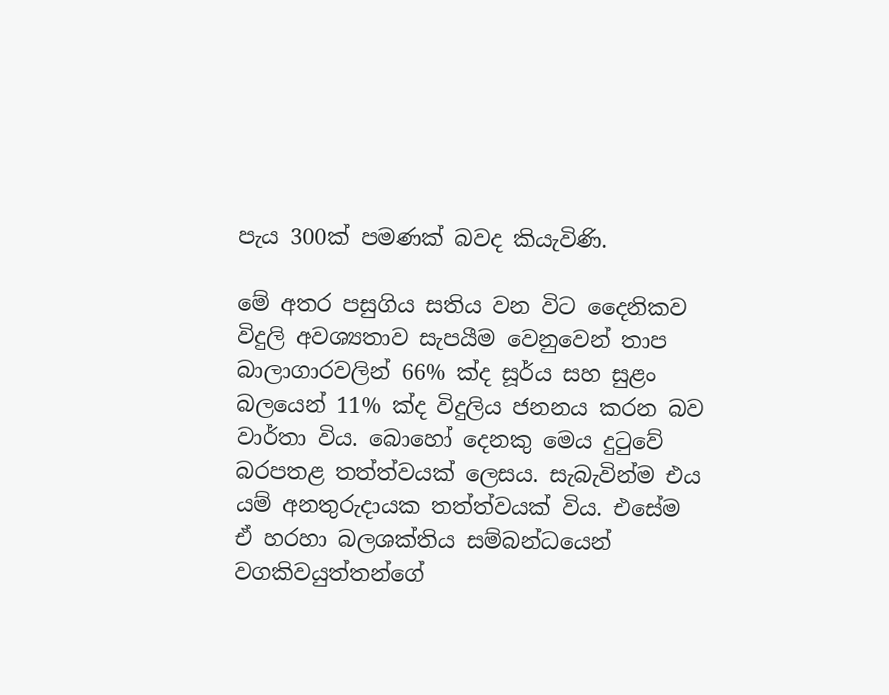පැය 300ක් පමණක් බවද කියැවිණි.

මේ අතර පසුගිය සතිය වන විට දෛනිකව විදුලි අවශ්‍යතාව සැපයීම වෙනුවෙන් තාප බාලාගාරවලින් 66% ක්ද සූර්ය සහ සුළං බලයෙන් 11% ක්ද විදුලිය ජනනය කරන බව වාර්තා විය. බොහෝ දෙනකු මෙය දුටුවේ බරපතළ තත්ත්වයක් ලෙසය. සැබැවින්ම එය යම් අනතුරුදායක තත්ත්වයක් විය. එසේම ඒ හරහා බලශක්තිය සම්බන්ධයෙන් වගකිවයුත්තන්ගේ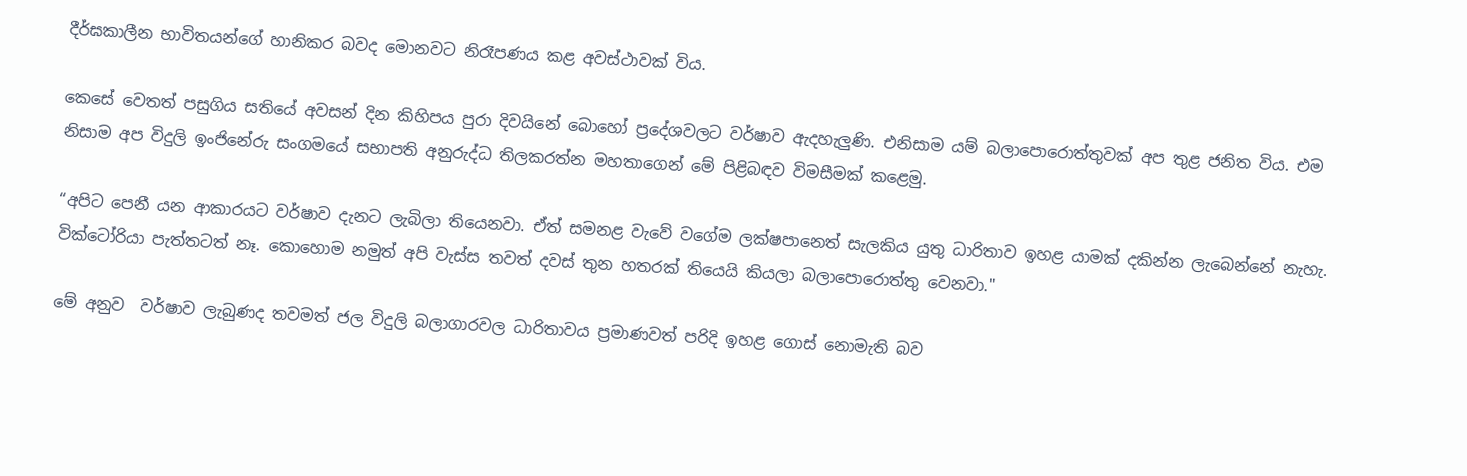දීර්ඝකාලීන භාවිතයන්ගේ හානිකර බවද මොනවට නිරෑපණය කළ අවස්ථාවක් විය.

කෙසේ වෙතත් පසුගිය සතියේ අවසන් දින කිහිපය පුරා දිවයිනේ බොහෝ ප්‍රදේශවලට වර්ෂාව ඇදහැලුණි. එනිසාම යම් බලාපොරොත්තුවක් අප තුළ ජනිත විය. එම නිසාම අප විදුලි ඉංජිනේරු සංගමයේ සභාපති අනුරුද්ධ තිලකරත්න මහතාගෙන් මේ පිළිබඳව විමසීමක් කළෙමු.

“අපිට පෙනී යන ආකාරයට වර්ෂාව දැනට ලැබිලා තියෙනවා. ඒත් සමනළ වැවේ වගේම ලක්ෂපානෙත් සැලකිය යුතු ධාරිතාව ඉහළ යාමක් දකින්න ලැබෙන්නේ නැහැ. වික්ටෝරියා පැත්තටත් නෑ. කොහොම නමුත් අපි වැස්ස තවත් දවස් තුන හතරක් තියෙයි කියලා බලාපොරොත්තු වෙනවා."

මේ අනුව  වර්ෂාව ලැබුණද තවමත් ජල විදුලි බලාගාරවල ධාරිතාවය ප්‍රමාණවත් පරිදි ඉහළ ගොස් නොමැති බව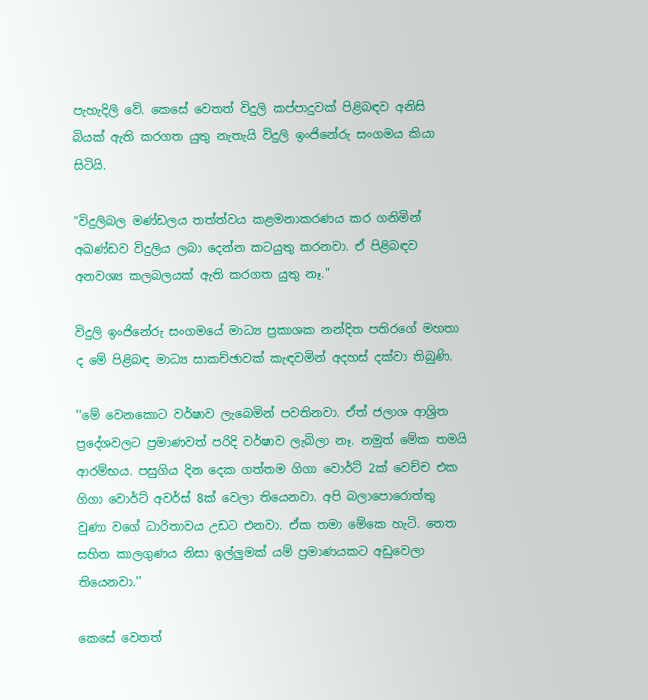පැහැදිලි වේ. කෙසේ වෙතත් විදුලි කප්පාදුවක් පිළිබඳව අනිසි බියක් ඇති කරගත යුතු නැතැයි විදුලි ඉංජිනේරු සංගමය කියා සිටියි.

“විදුලිබල මණ්ඩලය තත්ත්වය කළමනාකරණය කර ගනිමින් අඛණ්ඩව විදුලිය ලබා දෙන්න කටයුතු කරනවා. ඒ පිළිබඳව අනවශ්‍ය කලබලයක් ඇති කරගත යුතු නෑ."

විදුලි ඉංජිනේරු සංගමයේ මාධ්‍ය ප්‍රකාශක නන්දිත පතිරගේ මහතා ද මේ පිළිබඳ මාධ්‍ය සාකච්ඡාවක් කැඳවමින් අදහස් දක්වා තිබුණි.

''මේ වෙනකොට වර්ෂාව ලැබෙමින් පවතිනවා. ඒත් ජලාශ ආශ්‍රිත ප්‍රදේශවලට ප්‍රමාණවත් පරිදි වර්ෂාව ලැබිලා නෑ. නමුත් මේක තමයි ආරම්භය. පසුගිය දින දෙක ගත්තම ගිගා වොර්ට් 2ක් වෙච්ච එක ගිගා වොර්ට් අවර්ස් 8ක් වෙලා තියෙනවා. අපි බලාපොරොත්තු වුණා වගේ ධාරිතාවය උඩට එනවා. ඒක තමා මේකෙ හැටි. තෙත සහිත කාලගුණය නිසා ඉල්ලුමක් යම් ප්‍රමාණයකට අඩුවෙලා තියෙනවා.''

කෙසේ වෙතත්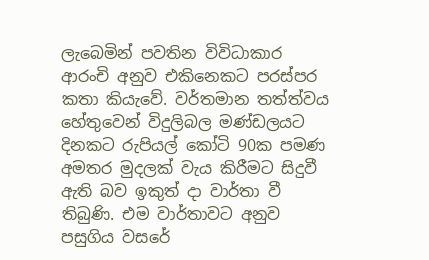ලැබෙමින් පවතින විවිධාකාර ආරංචි අනුව එකිනෙකට පරස්පර කතා කියැවේ. වර්තමාන තත්ත්වය හේතුවෙන් විදුලිබල මණ්ඩලයට දිනකට රුපියල් කෝටි 90ක පමණ අමතර මුදලක් වැය කිරීමට සිදුවී ඇති බව ඉකුත් දා වාර්තා වී තිබුණි. එම වාර්තාවට අනුව පසුගිය වසරේ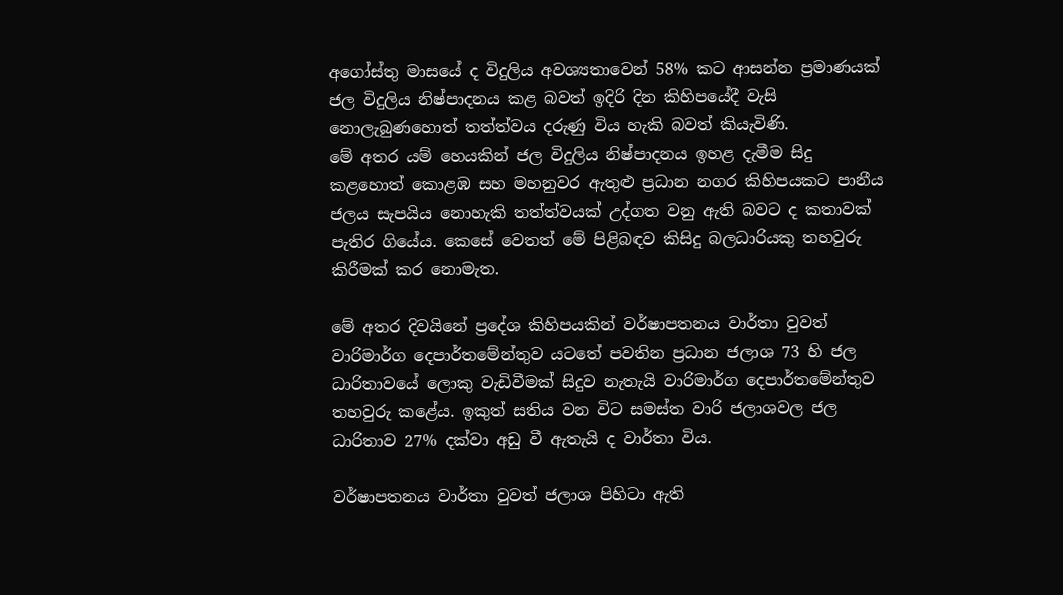අගෝස්තු මාසයේ ද විදුලිය අවශ්‍යතාවෙන් 58% කට ආසන්න ප්‍රමාණයක් ජල විදුලිය නිෂ්පාදනය කළ බවත් ඉදිරි දින කිහිපයේදී වැසි නොලැබුණහොත් තත්ත්වය දරුණු විය හැකි බවත් කියැවිණි.
මේ අතර යම් හෙයකින් ජල විදුලිය නිෂ්පාදනය ඉහළ දැමීම සිදු කළහොත් කොළඹ සහ මහනුවර ඇතුළු ප්‍රධාන නගර කිහිපයකට පානීය ජලය සැපයිය නොහැකි තත්ත්වයක් උද්ගත වනු ඇති බවට ද කතාවක් පැතිර ගියේය. කෙසේ වෙතත් මේ පිළිබඳව කිසිදු බලධාරියකු තහවුරු කිරීමක් කර නොමැත.

මේ අතර දිවයිනේ ප්‍රදේශ කිහිපයකින් වර්ෂාපතනය වාර්තා වුවත් වාරිමාර්ග දෙපාර්තමේන්තුව යටතේ පවතින ප්‍රධාන ජලාශ 73 හි ජල ධාරිතාවයේ ලොකු වැඩිවීමක් සිදුව නැතැයි වාරිමාර්ග දෙපාර්තමේන්තුව තහවුරු කළේය. ඉකුත් සතිය වන විට සමස්ත වාරි ජලාශවල ජල ධාරිතාව 27% දක්වා අඩු වී ඇතැයි ද වාර්තා විය.

වර්ෂාපතනය වාර්තා වුවත් ජලාශ පිහිටා ඇති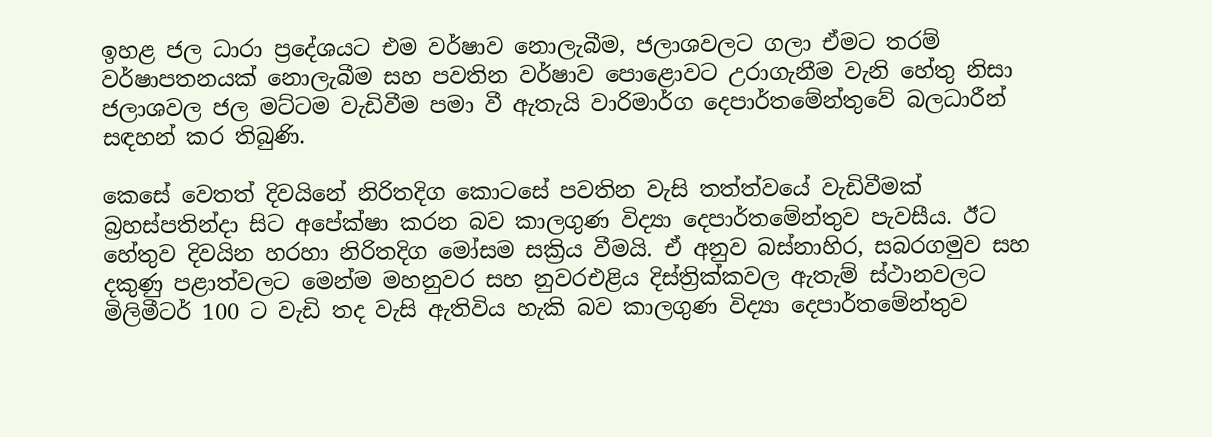ඉහළ ජල ධාරා ප්‍රදේශයට එම වර්ෂාව නොලැබීම, ජලාශවලට ගලා ඒමට තරම් වර්ෂාපතනයක් නොලැබීම සහ පවතින වර්ෂාව පොළොවට උරාගැනීම වැනි හේතු නිසා ජලාශවල ජල මට්ටම වැඩිවීම පමා වී ඇතැයි වාරිමාර්ග දෙපාර්තමේන්තුවේ බලධාරීන් සඳහන් කර තිබුණි.

කෙසේ වෙතත් දිවයිනේ නිරිතදිග කොටසේ පවතින වැසි තත්ත්වයේ වැඩිවීමක් බ්‍රහස්පතින්දා සිට අපේක්ෂා කරන බව කාලගුණ විද්‍යා දෙපාර්තමේන්තුව පැවසීය. ඊට හේතුව දිවයින හරහා නිරිතදිග මෝසම සක්‍රිය වීමයි. ඒ අනුව බස්නාහිර, සබරගමුව සහ දකුණු පළාත්වලට මෙන්ම මහනුවර සහ නුවරඑළිය දිස්ත්‍රික්කවල ඇතැම් ස්ථානවලට මිලිමීටර් 100 ට වැඩි තද වැසි ඇතිවිය හැකි බව කාලගුණ විද්‍යා දෙපාර්තමේන්තුව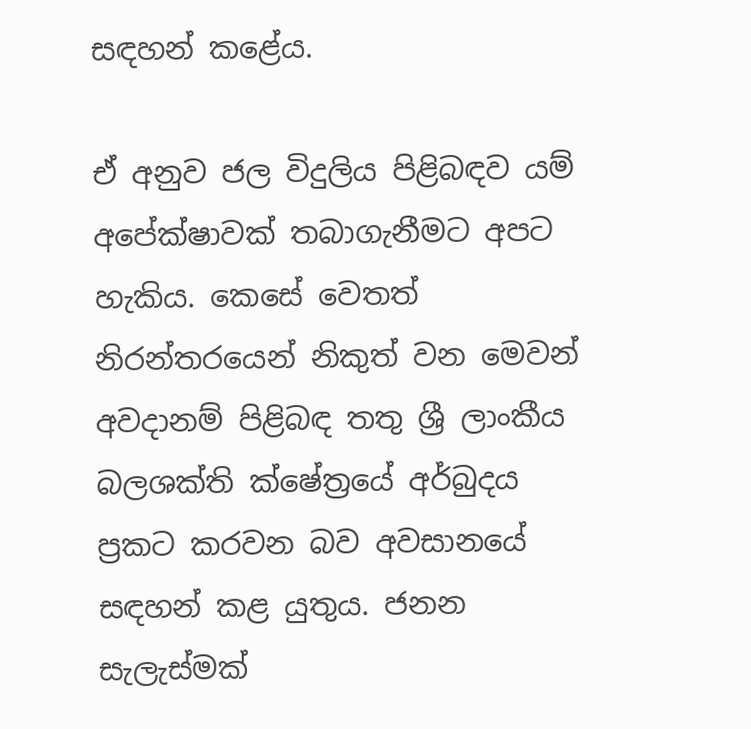සඳහන් කළේය.

ඒ අනුව ජල විදුලිය පිළිබඳව යම් අපේක්ෂාවක් තබාගැනීමට අපට හැකිය. කෙසේ වෙතත් නිරන්තරයෙන් නිකුත් වන මෙවන් අවදානම් පිළිබඳ තතු ශ්‍රී ලාංකීය බලශක්ති ක්ෂේත්‍රයේ අර්බුදය ප්‍රකට කරවන බව අවසානයේ සඳහන් කළ යුතුය. ජනන සැලැස්මක්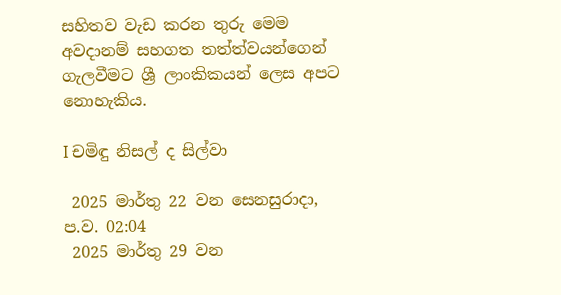සහිතව වැඩ කරන තුරු මෙම අවදානම් සහගත තත්ත්වයන්ගෙන් ගැලවීමට ශ්‍රී ලාංකිකයන් ලෙස අපට නොහැකිය.

I චමිඳු නිසල් ද සිල්වා

 2025 මාර්තු 22 වන සෙනසුරාදා, ප.ව. 02:04
 2025 මාර්තු 29 වන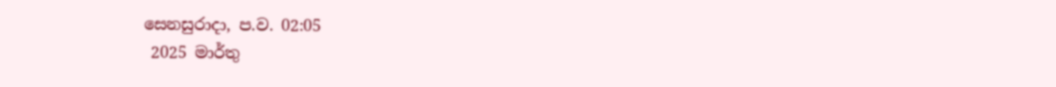සෙනසුරාදා, ප.ව. 02:05
 2025 මාර්තු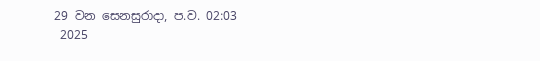29 වන සෙනසුරාදා, ප.ව. 02:03
 2025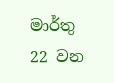මාර්තු 22 වන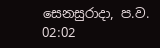සෙනසුරාදා, ප.ව. 02:02